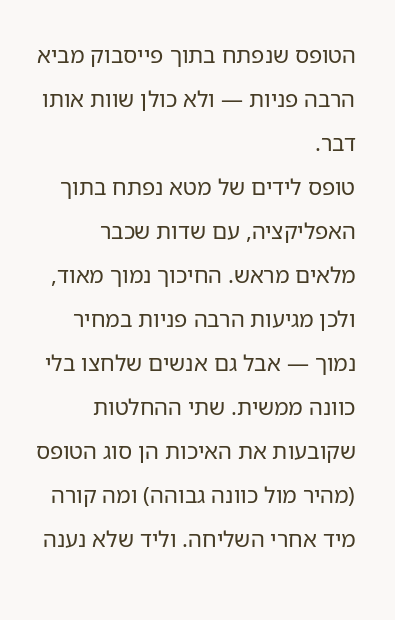הטופס שנפתח בתוך פייסבוק מביא הרבה פניות — ולא כולן שוות אותו דבר.
טופס לידים של מטא נפתח בתוך האפליקציה, עם שדות שכבר מלאים מראש. החיכוך נמוך מאוד, ולכן מגיעות הרבה פניות במחיר נמוך — אבל גם אנשים שלחצו בלי כוונה ממשית. שתי ההחלטות שקובעות את האיכות הן סוג הטופס (מהיר מול כוונה גבוהה) ומה קורה מיד אחרי השליחה. וליד שלא נענה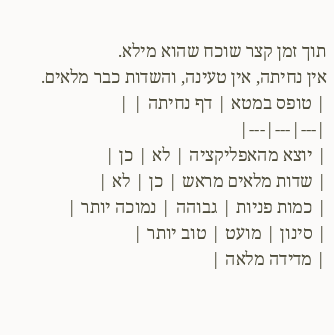תוך זמן קצר שוכח שהוא מילא.
אין נחיתה, אין טעינה, והשדות כבר מלאים.
| טופס במטא | דף נחיתה | |
|---|---|---|
| יוצא מהאפליקציה | לא | כן |
| שדות מלאים מראש | כן | לא |
| כמות פניות | גבוהה | נמוכה יותר |
| סינון | מועט | טוב יותר |
| מדידה מלאה |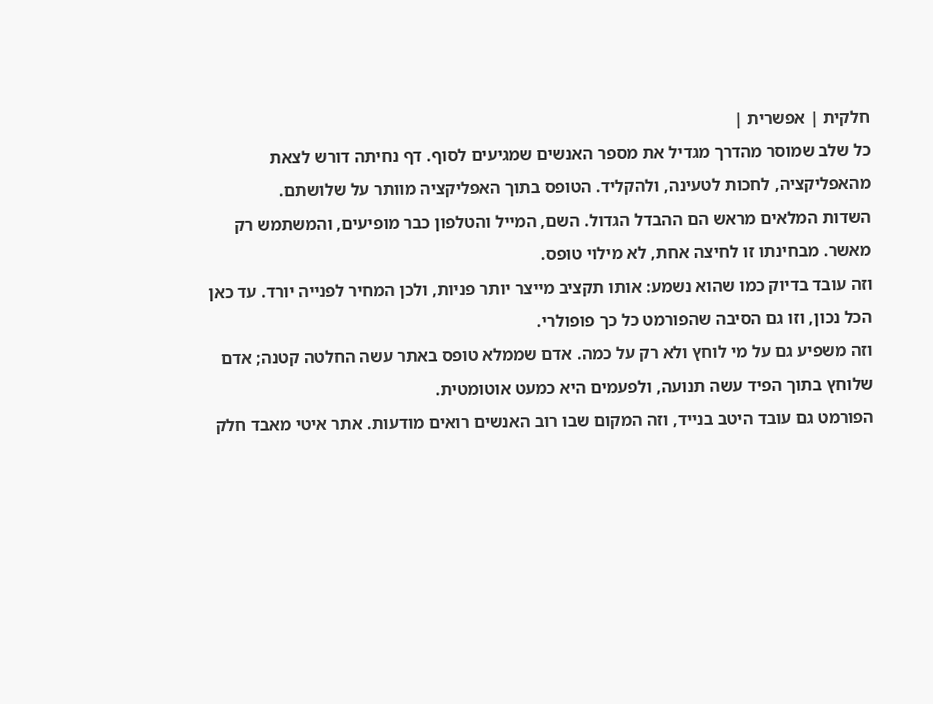חלקית | אפשרית |
כל שלב שמוסר מהדרך מגדיל את מספר האנשים שמגיעים לסוף. דף נחיתה דורש לצאת מהאפליקציה, לחכות לטעינה, ולהקליד. הטופס בתוך האפליקציה מוותר על שלושתם.
השדות המלאים מראש הם ההבדל הגדול. השם, המייל והטלפון כבר מופיעים, והמשתמש רק מאשר. מבחינתו זו לחיצה אחת, לא מילוי טופס.
וזה עובד בדיוק כמו שהוא נשמע: אותו תקציב מייצר יותר פניות, ולכן המחיר לפנייה יורד. עד כאן הכל נכון, וזו גם הסיבה שהפורמט כל כך פופולרי.
וזה משפיע גם על מי לוחץ ולא רק על כמה. אדם שממלא טופס באתר עשה החלטה קטנה; אדם שלוחץ בתוך הפיד עשה תנועה, ולפעמים היא כמעט אוטומטית.
הפורמט גם עובד היטב בנייד, וזה המקום שבו רוב האנשים רואים מודעות. אתר איטי מאבד חלק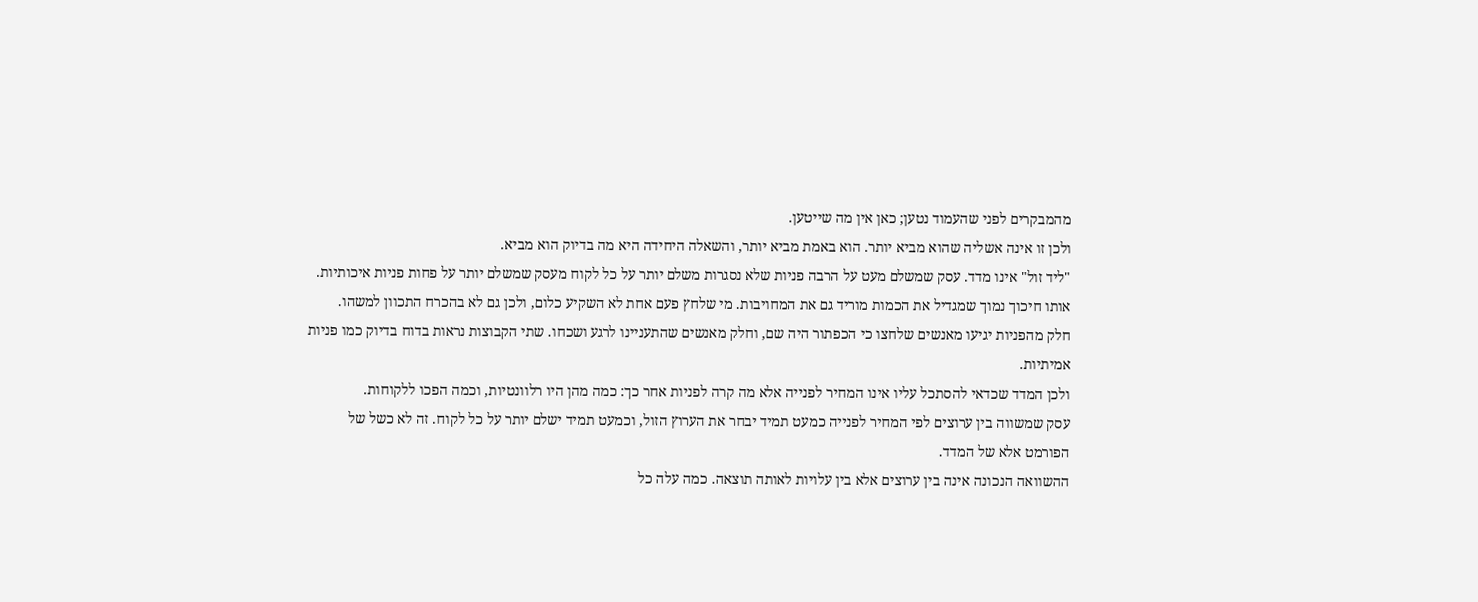מהמבקרים לפני שהעמוד נטען; כאן אין מה שייטען.
ולכן זו אינה אשליה שהוא מביא יותר. הוא באמת מביא יותר, והשאלה היחידה היא מה בדיוק הוא מביא.
"ליד זול" אינו מדד. עסק שמשלם מעט על הרבה פניות שלא נסגרות משלם יותר על כל לקוח מעסק שמשלם יותר על פחות פניות איכותיות.
אותו חיכוך נמוך שמגדיל את הכמות מוריד גם את המחויבות. מי שלחץ פעם אחת לא השקיע כלום, ולכן גם לא בהכרח התכוון למשהו.
חלק מהפניות יגיעו מאנשים שלחצו כי הכפתור היה שם, וחלק מאנשים שהתעניינו לרגע ושכחו. שתי הקבוצות נראות בדוח בדיוק כמו פניות אמיתיות.
ולכן המדד שכדאי להסתכל עליו אינו המחיר לפנייה אלא מה קרה לפניות אחר כך: כמה מהן היו רלוונטיות, וכמה הפכו ללקוחות.
עסק שמשווה בין ערוצים לפי המחיר לפנייה כמעט תמיד יבחר את הערוץ הזול, וכמעט תמיד ישלם יותר על כל לקוח. זה לא כשל של הפורמט אלא של המדד.
ההשוואה הנכונה אינה בין ערוצים אלא בין עלויות לאותה תוצאה. כמה עלה כל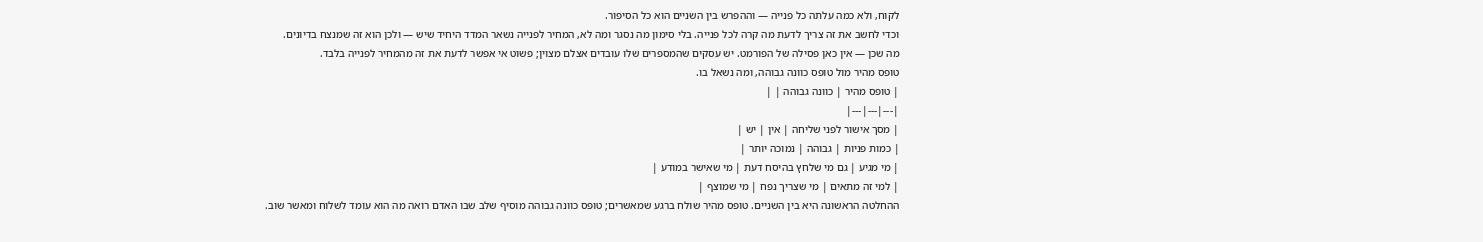לקוח, ולא כמה עלתה כל פנייה — וההפרש בין השניים הוא כל הסיפור.
וכדי לחשב את זה צריך לדעת מה קרה לכל פנייה. בלי סימון מה נסגר ומה לא, המחיר לפנייה נשאר המדד היחיד שיש — ולכן הוא זה שמנצח בדיונים.
מה שכן — אין כאן פסילה של הפורמט. יש עסקים שהמספרים שלו עובדים אצלם מצוין; פשוט אי אפשר לדעת את זה מהמחיר לפנייה בלבד.
טופס מהיר מול טופס כוונה גבוהה, ומה נשאל בו.
| טופס מהיר | כוונה גבוהה | |
|---|---|---|
| מסך אישור לפני שליחה | אין | יש |
| כמות פניות | גבוהה | נמוכה יותר |
| מי מגיע | גם מי שלחץ בהיסח דעת | מי שאישר במודע |
| למי זה מתאים | מי שצריך נפח | מי שמוצף |
ההחלטה הראשונה היא בין השניים. טופס מהיר שולח ברגע שמאשרים; טופס כוונה גבוהה מוסיף שלב שבו האדם רואה מה הוא עומד לשלוח ומאשר שוב.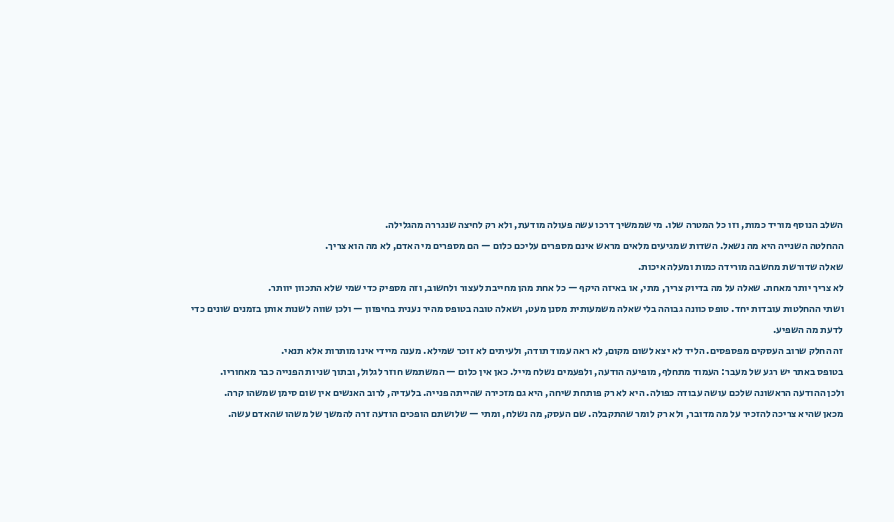השלב הנוסף מוריד כמות, וזו כל המטרה שלו. מי שממשיך דרכו עשה פעולה מודעת, ולא רק לחיצה שנגררה מהגלילה.
ההחלטה השנייה היא מה נשאל. השדות שמגיעים מלאים מראש אינם מספרים עליכם כלום — הם מספרים מי האדם, לא מה הוא צריך.
שאלה שדורשת מחשבה מורידה כמות ומעלה איכות.
לא צריך יותר מאחת. שאלה על מה בדיוק צריך, מתי, או באיזה היקף — כל אחת מהן מחייבת לעצור ולחשוב, וזה מספיק כדי שמי שלא התכוון יוותר.
ושתי ההחלטות עובדות יחד. טופס כוונה גבוהה בלי שאלה משמעותית מסנן מעט, ושאלה טובה בטופס מהיר נענית בחיפזון — ולכן שווה לשנות אותן בזמנים שונים כדי לדעת מה השפיע.
זה החלק שרוב העסקים מפספסים. הליד לא יצא לשום מקום, לא ראה עמוד תודה, ולעיתים לא זוכר שמילא. מענה מיידי אינו מותרות אלא תנאי.
בטופס באתר יש רגע של מעבר: העמוד מתחלף, מופיעה הודעה, ולפעמים נשלח מייל. כאן אין כלום — המשתמש חוזר לגלול, ובתוך שניות הפנייה כבר מאחוריו.
ולכן ההודעה הראשונה שלכם עושה עבודה כפולה. היא לא רק פותחת שיחה, היא גם מזכירה שהייתה פנייה. בלעדיה, לרוב האנשים אין שום סימן שמשהו קרה.
מכאן שהיא צריכה להזכיר על מה מדובר, ולא רק לומר שהתקבלה. שם העסק, מה נשלח, ומתי — שלושתם הופכים הודעה זרה להמשך של משהו שהאדם עשה.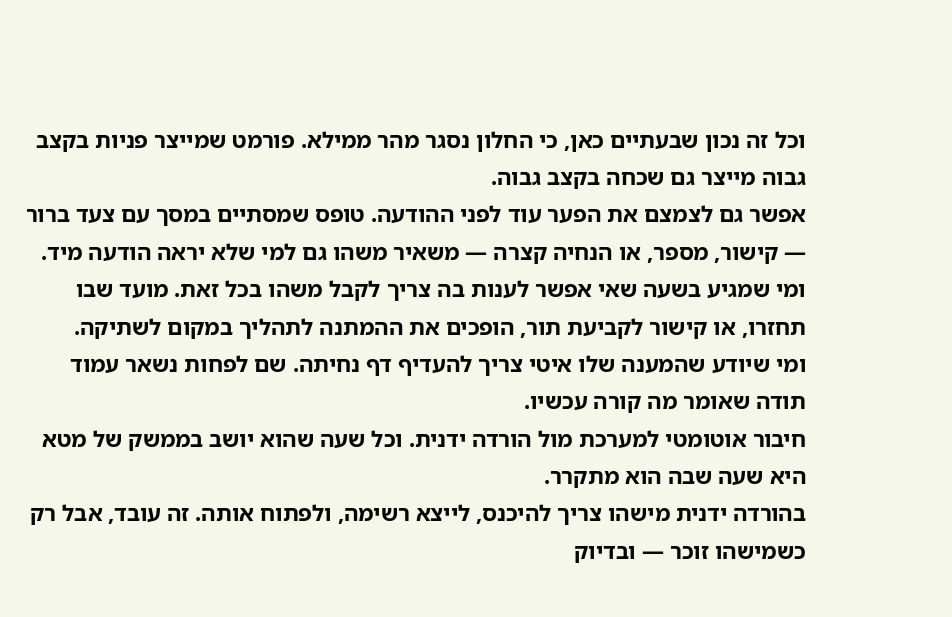וכל זה נכון שבעתיים כאן, כי החלון נסגר מהר ממילא. פורמט שמייצר פניות בקצב גבוה מייצר גם שכחה בקצב גבוה.
אפשר גם לצמצם את הפער עוד לפני ההודעה. טופס שמסתיים במסך עם צעד ברור — קישור, מספר, או הנחיה קצרה — משאיר משהו גם למי שלא יראה הודעה מיד.
ומי שמגיע בשעה שאי אפשר לענות בה צריך לקבל משהו בכל זאת. מועד שבו תחזרו, או קישור לקביעת תור, הופכים את ההמתנה לתהליך במקום לשתיקה.
ומי שיודע שהמענה שלו איטי צריך להעדיף דף נחיתה. שם לפחות נשאר עמוד תודה שאומר מה קורה עכשיו.
חיבור אוטומטי למערכת מול הורדה ידנית. וכל שעה שהוא יושב בממשק של מטא היא שעה שבה הוא מתקרר.
בהורדה ידנית מישהו צריך להיכנס, לייצא רשימה, ולפתוח אותה. זה עובד, אבל רק כשמישהו זוכר — ובדיוק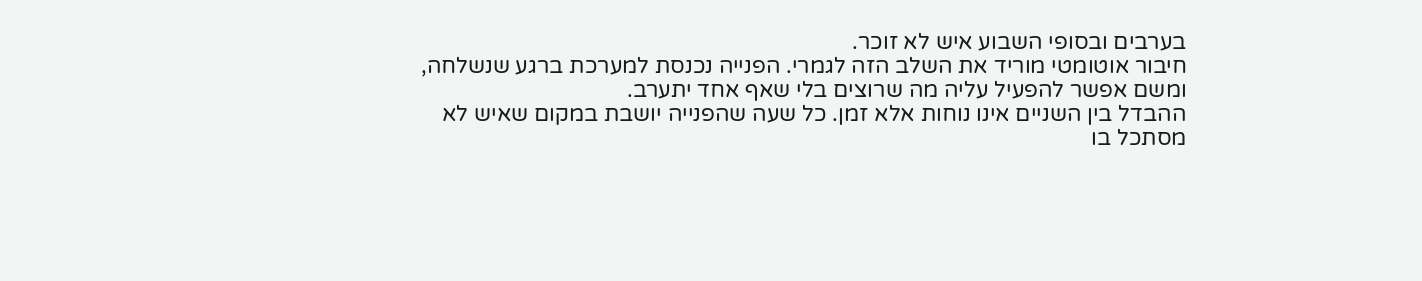בערבים ובסופי השבוע איש לא זוכר.
חיבור אוטומטי מוריד את השלב הזה לגמרי. הפנייה נכנסת למערכת ברגע שנשלחה, ומשם אפשר להפעיל עליה מה שרוצים בלי שאף אחד יתערב.
ההבדל בין השניים אינו נוחות אלא זמן. כל שעה שהפנייה יושבת במקום שאיש לא מסתכל בו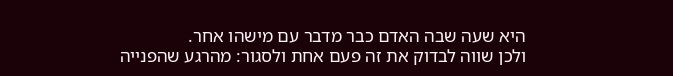היא שעה שבה האדם כבר מדבר עם מישהו אחר.
ולכן שווה לבדוק את זה פעם אחת ולסגור: מהרגע שהפנייה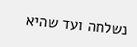נשלחה ועד שהיא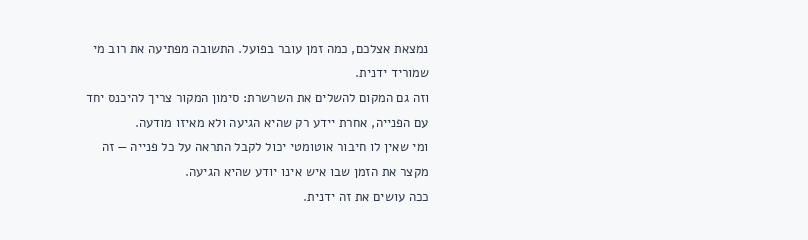נמצאת אצלכם, כמה זמן עובר בפועל. התשובה מפתיעה את רוב מי שמוריד ידנית.
וזה גם המקום להשלים את השרשרת: סימון המקור צריך להיכנס יחד עם הפנייה, אחרת יידע רק שהיא הגיעה ולא מאיזו מודעה.
ומי שאין לו חיבור אוטומטי יכול לקבל התראה על כל פנייה — זה מקצר את הזמן שבו איש אינו יודע שהיא הגיעה.
ככה עושים את זה ידנית.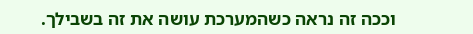וככה זה נראה כשהמערכת עושה את זה בשבילך.